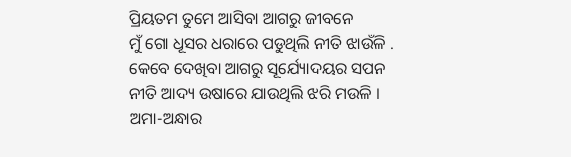ପ୍ରିୟତମ ତୁମେ ଆସିବା ଆଗରୁ ଜୀବନେ
ମୁଁ ଗୋ ଧୂସର ଧରାରେ ପଡୁଥିଲି ନୀତି ଝାଉଁଳି .
କେବେ ଦେଖିବା ଆଗରୁ ସୂର୍ଯ୍ୟୋଦୟର ସପନ
ନୀତି ଆଦ୍ୟ ଉଷାରେ ଯାଉଥିଲି ଝରି ମଉଳି ।
ଅମା-ଅନ୍ଧାର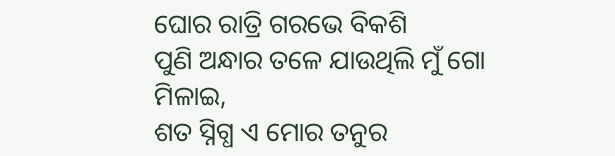ଘୋର ରାତ୍ରି ଗରଭେ ବିକଶି
ପୁଣି ଅନ୍ଧାର ତଳେ ଯାଉଥିଲି ମୁଁ ଗୋ ମିଳାଇ,
ଶତ ସ୍ନିଗ୍ଧ ଏ ମୋର ତନୁର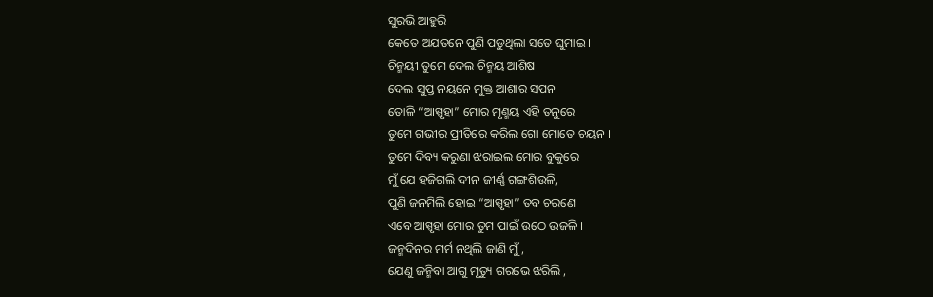ସୁରଭି ଆହୁରି
କେତେ ଅଯତନେ ପୁଣି ପଡୁଥିଲା ସତେ ଘୁମାଇ ।
ଚିନ୍ମୟୀ ତୁମେ ଦେଲ ଚିନ୍ମୟ ଆଶିଷ
ଦେଲ ସୁପ୍ତ ନୟନେ ମୁକ୍ତ ଆଶାର ସପନ
ତୋଳି “ଆସ୍ପୃହା” ମୋର ମୃଣ୍ମୟ ଏହି ତନୁରେ
ତୁମେ ଗଭୀର ପ୍ରୀତିରେ କରିଲ ଗୋ ମୋତେ ଚୟନ ।
ତୁମେ ଦିବ୍ୟ କରୁଣା ଝରାଇଲ ମୋର ବୁକୁରେ
ମୁଁ ଯେ ହଜିଗଲି ଦୀନ ଜୀର୍ଣ୍ଣ ଗଙ୍ଗଶିଉଳି,
ପୁଣି ଜନମିଲି ହୋଇ “ଆସ୍ପୃହା” ତବ ଚରଣେ
ଏବେ ଆସ୍ପୃହା ମୋର ତୁମ ପାଇଁ ଉଠେ ଉଜଳି ।
ଜନ୍ମଦିନର ମର୍ମ ନଥିଲି ଜାଣି ମୁଁ,
ଯେଣୁ ଜନ୍ମିବା ଆଗୁ ମୃତ୍ୟୁ ଗରଭେ ଝରିଲି ,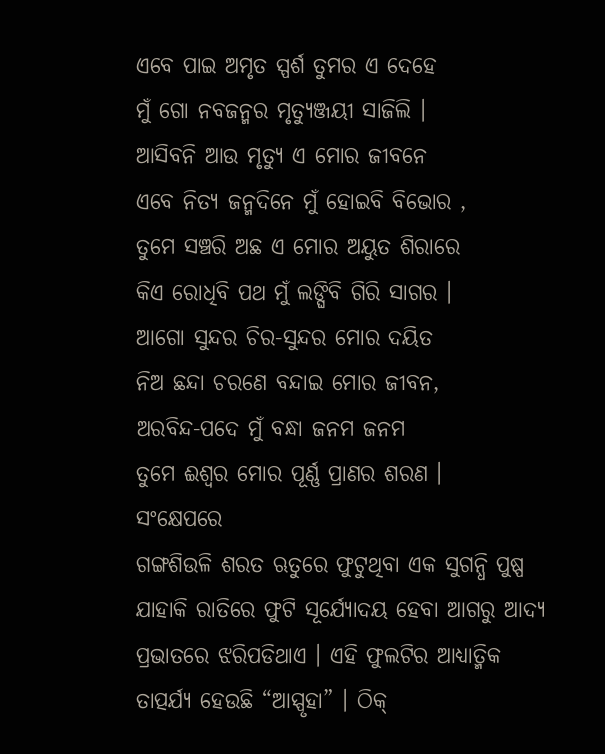ଏବେ ପାଇ ଅମୃତ ସ୍ପର୍ଶ ତୁମର ଏ ଦେହେ
ମୁଁ ଗୋ ନବଜନ୍ମର ମୃତ୍ୟୁଞ୍ଜୟୀ ସାଜିଲି ।
ଆସିବନି ଆଉ ମୃତ୍ୟୁ ଏ ମୋର ଜୀବନେ
ଏବେ ନିତ୍ୟ ଜନ୍ମଦିନେ ମୁଁ ହୋଇବି ବିଭୋର ,
ତୁମେ ସଞ୍ଚରି ଅଛ ଏ ମୋର ଅୟୁତ ଶିରାରେ
କିଏ ରୋଧିବି ପଥ ମୁଁ ଲଙ୍ଘିବି ଗିରି ସାଗର ।
ଆଗୋ ସୁନ୍ଦର ଚିର-ସୁନ୍ଦର ମୋର ଦୟିତ
ନିଅ ଛନ୍ଦା ଚରଣେ ବନ୍ଦାଇ ମୋର ଜୀବନ,
ଅରବିନ୍ଦ-ପଦେ ମୁଁ ବନ୍ଧା ଜନମ ଜନମ
ତୁମେ ଈଶ୍ୱର ମୋର ପୂର୍ଣ୍ଣ ପ୍ରାଣର ଶରଣ ।
ସଂକ୍ଷେପରେ
ଗଙ୍ଗଶିଉଳି ଶରତ ଋତୁରେ ଫୁଟୁଥିବା ଏକ ସୁଗନ୍ଧି ପୁଷ୍ପ ଯାହାକି ରାତିରେ ଫୁଟି ସୂର୍ଯ୍ୟୋଦୟ ହେବା ଆଗରୁ ଆଦ୍ୟ ପ୍ରଭାତରେ ଝରିପଡିଥାଏ । ଏହି ଫୁଲଟିର ଆଧ୍ୟାତ୍ମିକ ତାତ୍ପର୍ଯ୍ୟ ହେଉଛି “ଆସ୍ପୃହା” । ଠିକ୍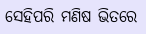ସେହିପରି ମଣିଷ ଭିତରେ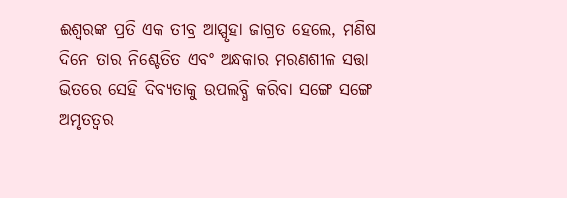ଈଶ୍ୱରଙ୍କ ପ୍ରତି ଏକ ତୀବ୍ର ଆସ୍ପୃହା ଜାଗ୍ରତ ହେଲେ, ମଣିଷ ଦିନେ ତାର ନିଶ୍ଚେତିତ ଏବଂ ଅନ୍ଧକାର ମରଣଶୀଳ ସତ୍ତା ଭିତରେ ସେହି ଦିବ୍ୟତାକୁ ଉପଲବ୍ଧି କରିବା ସଙ୍ଗେ ସଙ୍ଗେ ଅମୃତତ୍ୱର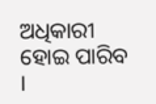ଅଧିକାରୀ ହୋଇ ପାରିବ ।